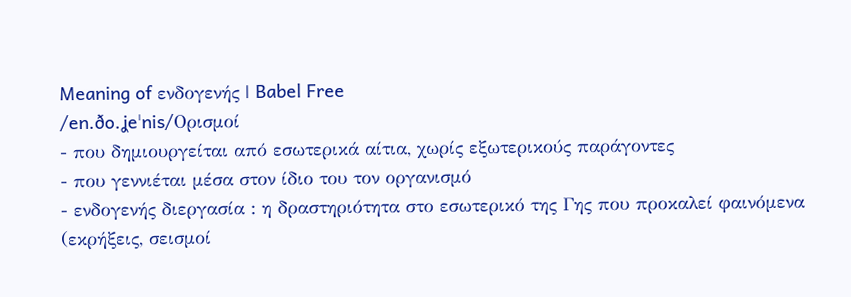Meaning of ενδογενής | Babel Free
/en.ðo.ʝeˈnis/Ορισμοί
- που δημιουργείται από εσωτερικά αίτια, χωρίς εξωτερικούς παράγοντες
- που γεννιέται μέσα στον ίδιο του τον οργανισμό
- ενδογενής διεργασία : η δραστηριότητα στο εσωτερικό της Γης που προκαλεί φαινόμενα (εκρήξεις, σεισμοί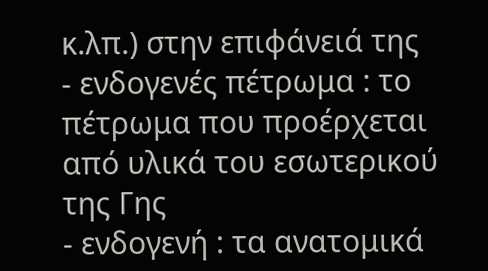κ.λπ.) στην επιφάνειά της
- ενδογενές πέτρωμα : το πέτρωμα που προέρχεται από υλικά του εσωτερικού της Γης
- ενδογενή : τα ανατομικά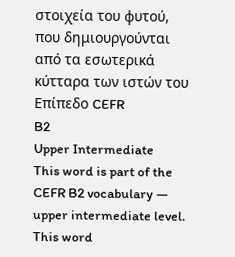στοιχεία του φυτού, που δημιουργούνται από τα εσωτερικά κύτταρα των ιστών του
Επίπεδο CEFR
B2
Upper Intermediate
This word is part of the CEFR B2 vocabulary — upper intermediate level.
This word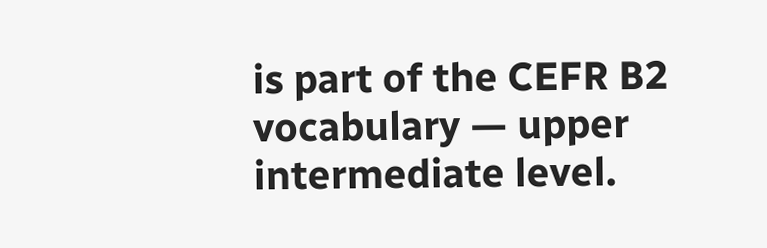is part of the CEFR B2 vocabulary — upper intermediate level.